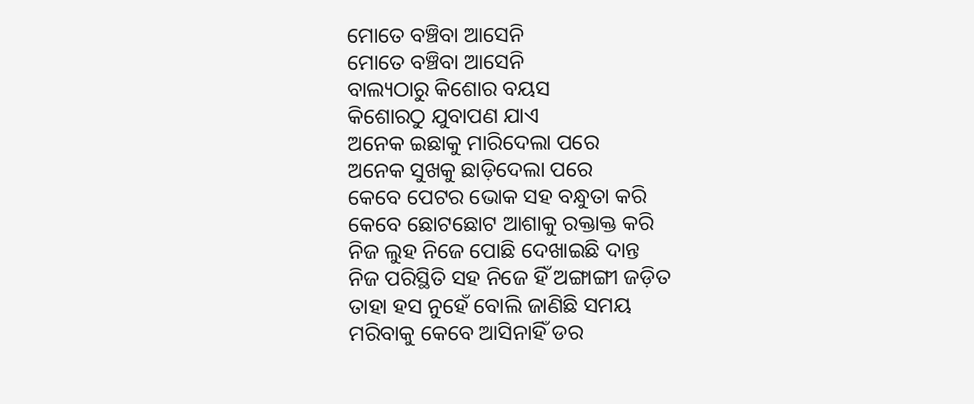ମୋତେ ବଞ୍ଚିବା ଆସେନି
ମୋତେ ବଞ୍ଚିବା ଆସେନି
ବାଲ୍ୟଠାରୁ କିଶୋର ବୟସ
କିଶୋରଠୁ ଯୁବାପଣ ଯାଏ
ଅନେକ ଇଛାକୁ ମାରିଦେଲା ପରେ
ଅନେକ ସୁଖକୁ ଛାଡ଼ିଦେଲା ପରେ
କେବେ ପେଟର ଭୋକ ସହ ବନ୍ଧୁତା କରି
କେବେ ଛୋଟଛୋଟ ଆଶାକୁ ରକ୍ତାକ୍ତ କରି
ନିଜ ଲୁହ ନିଜେ ପୋଛି ଦେଖାଇଛି ଦାନ୍ତ
ନିଜ ପରିସ୍ଥିତି ସହ ନିଜେ ହିଁ ଅଙ୍ଗାଙ୍ଗୀ ଜଡ଼ିତ
ତାହା ହସ ନୁହେଁ ବୋଲି ଜାଣିଛି ସମୟ
ମରିବାକୁ କେବେ ଆସିନାହିଁ ଡର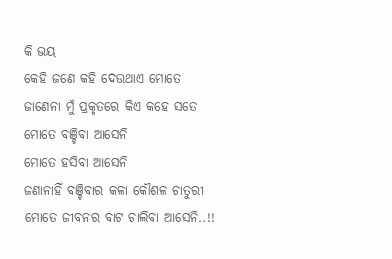କି ଭୟ
କେହି ଜଣେ କହି ଦେଉଥାଏ ମୋତେ
ଜାଣେନା ମୁଁ ପ୍ରକୃତରେ କିଏ କହେ ସତେ
ମୋତେ ବଞ୍ଚିବା ଆସେନି
ମୋତେ ହସିବା ଆସେନି
ଜଣାନାହିଁ ବଞ୍ଚିବାର କଳା କୌଶଳ ଚାତୁରୀ
ମୋତେ ଜୀବନର ବାଟ ଚାଲିବା ଆସେନି..!!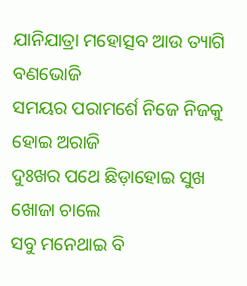ଯାନିଯାତ୍ରା ମହୋତ୍ସବ ଆଉ ତ୍ୟାଗି ବଣଭୋଜି
ସମୟର ପରାମର୍ଶେ ନିଜେ ନିଜକୁ ହୋଇ ଅରାଜି
ଦୁଃଖର ପଥେ ଛିଡ଼ାହୋଇ ସୁଖ ଖୋଜା ଚାଲେ
ସବୁ ମନେଥାଇ ବି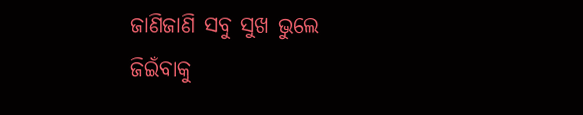ଜାଣିଜାଣି ସବୁ ସୁଖ ଭୁଲେ
ଜିଇଁବାକୁ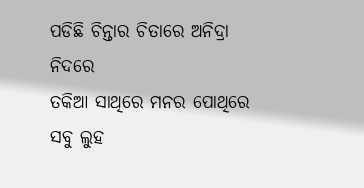ପଡିଛି ଚିନ୍ତାର ଚିତାରେ ଅନିଦ୍ରା ନିଦରେ
ତକିଆ ସାଥିରେ ମନର ପୋଥିରେ ସବୁ ଲୁହ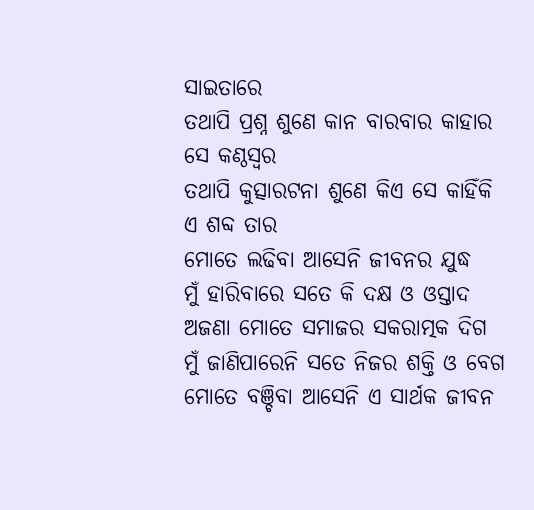ସାଇତାରେ
ତଥାପି ପ୍ରଶ୍ନ ଶୁଣେ କାନ ବାରବାର କାହାର ସେ କଣ୍ଠସ୍ବର
ତଥାପି କୁତ୍ସାରଟନା ଶୁଣେ କିଏ ସେ କାହିଁକି ଏ ଶବ୍ଦ ତାର
ମୋତେ ଲଢିବା ଆସେନି ଜୀବନର ଯୁଦ୍ଧ
ମୁଁ ହାରିବାରେ ସତେ କି ଦକ୍ଷ ଓ ଓସ୍ତାଦ
ଅଜଣା ମୋତେ ସମାଜର ସକରାତ୍ମକ ଦିଗ
ମୁଁ ଜାଣିପାରେନି ସତେ ନିଜର ଶକ୍ତି ଓ ବେଗ
ମୋତେ ବଞ୍ଚିବା ଆସେନି ଏ ସାର୍ଥକ ଜୀବନ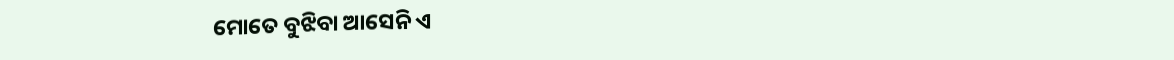ମୋତେ ବୁଝିବା ଆସେନି ଏ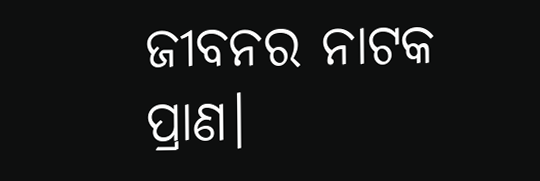ଜୀବନର ନାଟକ ପ୍ରାଣ।